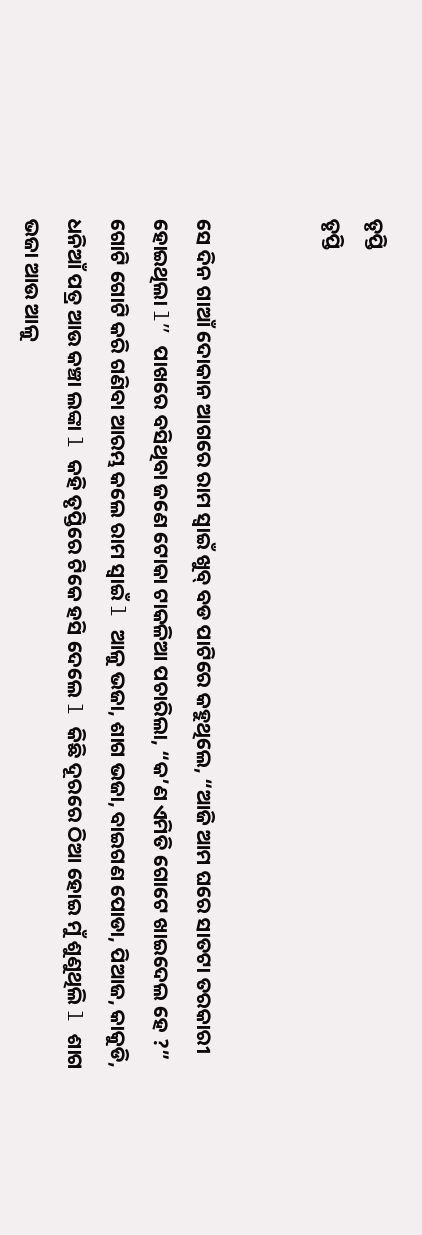ତୃପ୍ତି
ତୃପ୍ତି


ସେ ଦିନ ଗାଆଁ ଦୋକାନ ଆଗରେ ରାମ ସ୍ୱାଇଁ ଖୁବ୍ ବଡ ପାଟିରେ କହୁଥିଲେ, “ଆଜି ଆମ ଘରେ ସାତଟା ତରକାରୀ ହୋଇଥିଲା l” ପାଖରେ ବସିଥିବା ଜଣେ ଟୋକା ଟାକଳିଆ ପଚାରିଲା, “କ’ଣ ଏମିତି ଗୋଟେ ଖାଇଦେଲ ହେ ?”
ଗୋଟି ଗୋଟି କରି ଗଣିବା ଆରମ୍ଭ କଲେ ରାମ ସ୍ୱାଇଁ l ଆଳୁ ଭଜା, ଶାଗ ଭଜା, ବାଇଗଣ ପୋଡା, ପିଆଜ, କାକୁଡି, ଧନିଆଁ ପତ୍ର ଆଉ କଞ୍ଚା ଲଙ୍କା l କହି ତୃପ୍ତିରେ ଟିକେ ହସି ଦେଲେ l କିଛି ଦୂରରେ ଠିଆ ହୋଇ ମୁଁ ଶୁଣୁଥିଲି l ଶାଗ ଭଜା ଆଉ ଆଳୁ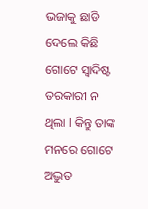ଭଜାକୁ ଛାଡି ଦେଲେ କିଛି ଗୋଟେ ସ୍ୱାଦିଷ୍ଟ ତରକାରୀ ନ ଥିଲା l କିନ୍ତୁ ତାଙ୍କ ମନରେ ଗୋଟେ ଅଦ୍ଭୁତ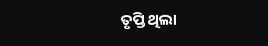ତୃପ୍ତି ଥିଲା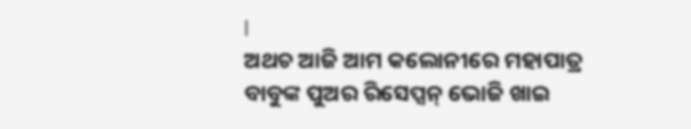l
ଅଥଚ ଆଜି ଆମ କଲୋନୀରେ ମହାପାତ୍ର ବାବୁଙ୍କ ପୁଅର ରିସେପ୍ସନ୍ ଭୋଜି ଖାଇ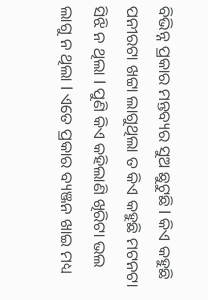ବିଭିନ୍ନ ପ୍ରକାର ମନ୍ତବ୍ୟର ସୁଅ ଛୁଟୁଛି l କିଏ କହୁଛି ପନୀରଟା ଖଟ୍ଟା ଲାଗୁଥିଲା ତ କିଏ କହୁଛି ମଟନଟା ସିଝି ନ ଥିଲା l ପୁଣି କିଏ କହିଲାଣି ଖିରିଟା ଭଲ ଲାଗୁ ନ ଥିଲା l ଏତେ ପ୍ରକାର ବ୍ୟଞ୍ଜନ ଖାଇ ମଧ୍ୟ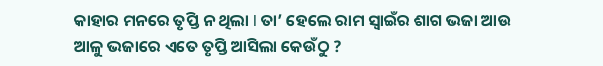କାହାର ମନରେ ତୃପ୍ତି ନ ଥିଲା l ତା’ ହେଲେ ରାମ ସ୍ୱାଇଁର ଶାଗ ଭଜା ଆଉ ଆଳୁ ଭଜାରେ ଏତେ ତୃପ୍ତି ଆସିଲା କେଉଁଠୁ ?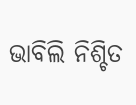ଭାବିଲି ନିଶ୍ଚିତ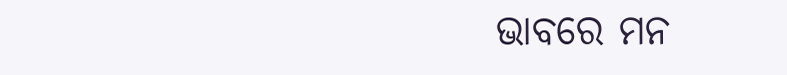ଭାବରେ ମନ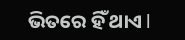ଭିତରେ ହିଁ ଥାଏ l